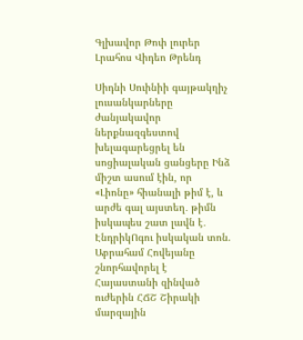Գլխավոր Թոփ լուրեր Լրահոս Վիդեո Թրենդ

Սիդնի Սուինիի գայթակղիչ լուսանկարները ժանյակավոր ներքնազգեստով խելագարեցրել են սոցիալական ցանցերը Ինձ միշտ ասում էին, որ «Լիոնը» հիանալի թիմ է, և արժե գալ այստեղ․ թիմն իսկապես շատ լավն է․ ԷնդրիկՈգու իսկական տոն. Աբրահամ Հովեյանը շնորհավորել է Հայաստանի զինված ուժերին ՀՃՇ Շիրակի մարզային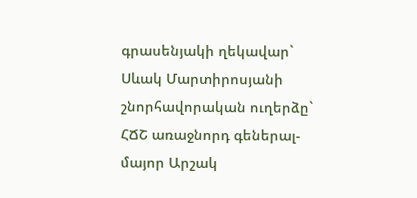գրասենյակի ղեկավար` Սևակ Մարտիրոսյանի շնորհավորական ուղերձը` ՀՃՇ առաջնորդ գեներալ-մայոր Արշակ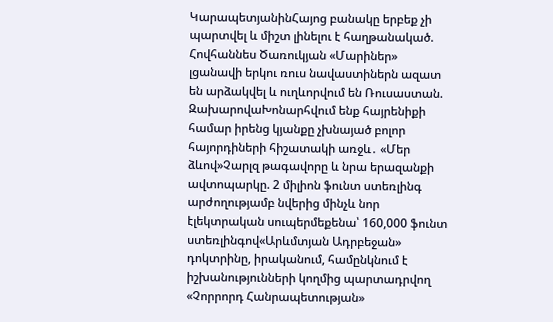ԿարապետյանինՀայոց բանակը երբեք չի պարտվել և միշտ լինելու է հաղթանակած. Հովհաննես Ծառուկյան «Մարիներ» լցանավի երկու ռուս նավաստիներն ազատ են արձակվել և ուղևորվում են Ռուսաստան. ԶախարովաԽոնարհվում ենք հայրենիքի համար իրենց կյանքը չխնայած բոլոր հայորդիների հիշատակի առջև․ «Մեր ձևով»Չարլզ թագավորը և նրա երազանքի ավտոպարկը. 2 միլիոն ֆունտ ստեռլինգ արժողությամբ նվերից մինչև նոր էլեկտրական սուպերմեքենա՝ 160,000 ֆունտ ստեռլինգով«Արևմտյան Ադրբեջան» դոկտրինը, իրականում, համընկնում է իշխանությունների կողմից պարտադրվող «Չորրորդ Հանրապետության»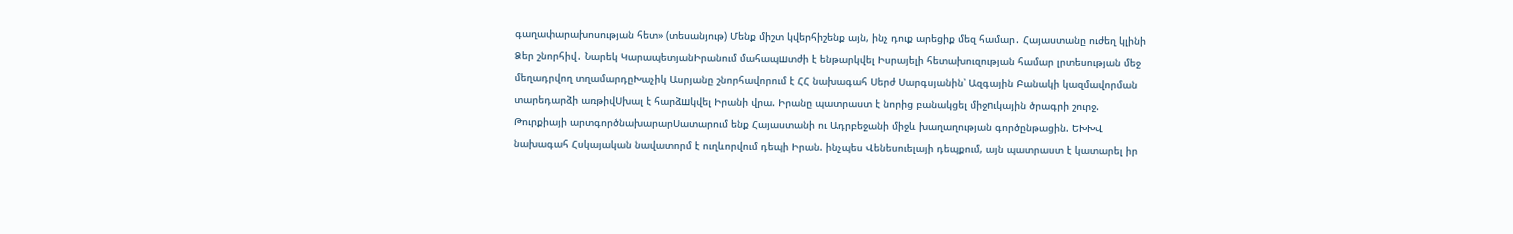գաղափարախոսության հետ» (տեսանյութ) Մենք միշտ կվերհիշենք այն, ինչ դուք արեցիք մեզ համար․ Հայաստանը ուժեղ կլինի Ձեր շնորհիվ․ Նարեկ ԿարապետյանԻրանում մահապшտժի է ենթարկվել Իսրայելի հետախուզության համար լրտեսության մեջ մեղադրվող տղամարդըԽաչիկ Ասրյանը շնորհավորում է ՀՀ նախագահ Սերժ Սարգսյանին՝ Ազգային Բանակի կազմավորման տարեդարձի առթիվՍխալ է հարձшկվել Իրանի վրա. Իրանը պատրաստ է նորից բանակցել միջnւկային ծրագրի շուրջ. Թուրքիայի արտգործնախարարՍատարում ենք Հայաստանի ու Ադրբեջանի միջև խաղաղության գործընթացին. ԵԽԽՎ նախագահ Հսկայական նավատորմ է ուղևորվում դեպի Իրան. ինչպես Վենեսուելայի դեպքում, այն պատրաստ է կատարել իր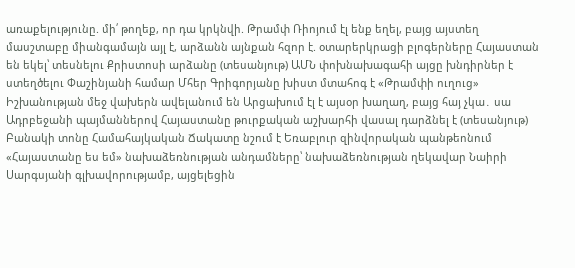առաքելությունը. մի՛ թողեք, որ դա կրկնվի. Թրամփ Ռիոյում էլ ենք եղել, բայց այստեղ մասշտաբը միանգամայն այլ է, արձանն այնքան հզոր է. օտարերկրացի բլոգերները Հայաստան են եկել՝ տեսնելու Քրիստոսի արձանը (տեսանյութ) ԱՄՆ փոխնախագահի այցը խնդիրներ է ստեղծելու Փաշինյանի համար Մհեր Գրիգորյանը խիստ մտահոգ է «Թրամփի ուղուց» Իշխանության մեջ վախերն ավելանում են Արցախում էլ է այսօր խաղաղ, բայց հայ չկա․ սա Ադրբեջանի պայմաններով Հայաստանը թուրքական աշխարհի վասալ դարձնել է (տեսանյութ) Բանակի տոնը Համահայկական Ճակատը նշում է Եռաբլուր զինվորական պանթեոնում «Հայաստանը ես եմ» նախաձեռնության անդամները՝ նախաձեռնության ղեկավար Նաիրի Սարգսյանի գլխավորությամբ, այցելեցին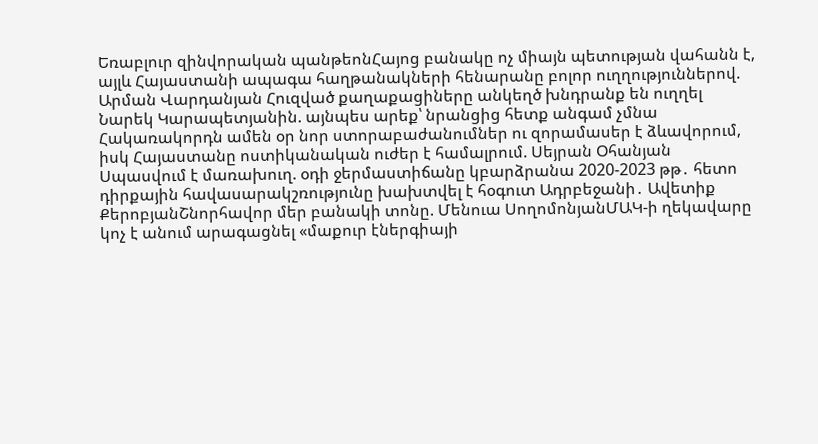Եռաբլուր զինվորական պանթեոնՀայոց բանակը ոչ միայն պետության վահանն է, այլև Հայաստանի ապագա հաղթանակների հենարանը բոլոր ուղղություններով. Արման Վարդանյան Հուզված քաղաքացիները անկեղծ խնդրանք են ուղղել Նարեկ Կարապետյանին. այնպես արեք՝ նրանցից հետք անգամ չմնա Հակառակորդն ամեն օր նոր ստորաբաժանումներ ու զորամասեր է ձևավորում, իսկ Հայաստանը ոստիկանական ուժեր է համալրում. Սեյրան Օհանյան Սպասվում է մառախուղ. օդի ջերմաստիճանը կբարձրանա 2020-2023 թթ․ հետո դիրքային հավասարակշռությունը խախտվել է հօգուտ Ադրբեջանի․ Ավետիք ՔերոբյանՇնորհավոր մեր բանակի տոնը. Մենուա ՍողոմոնյանՄԱԿ-ի ղեկավարը կոչ է անում արագացնել «մաքուր էներգիայի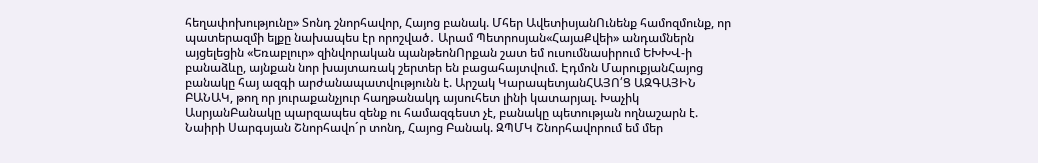հեղափոխությունը» Տոնդ շնորհավոր, Հայոց բանակ. Մհեր ԱվետիսյանՈւնենք համոզմունք, որ պատերազմի ելքը նախապես էր որոշված․ Արամ Պետրոսյան«ՀայաՔվեի» անդամներն այցելեցին «Եռաբլուր» զինվորական պանթեոնՈրքան շատ եմ ուսումնասիրում ԵԽԽՎ-ի բանաձևը, այնքան նոր խայտառակ շերտեր են բացահայտվում. Էդմոն ՄարուքյանՀայոց բանակը հայ ազգի արժանապատվությունն է. Արշակ ԿարապետյանՀԱՅՈ՛Ց ԱԶԳԱՅԻՆ ԲԱՆԱԿ, թող որ յուրաքանչյուր հաղթանակդ այսուհետ լինի կատարյալ. Խաչիկ ԱսրյանԲանակը պարզապես զենք ու համազգեստ չէ, բանակը պետության ողնաշարն է. Նաիրի Սարգսյան Շնորհավո´ր տոնդ, Հայոց Բանակ. ԶՊՄԿ Շնորհավորում եմ մեր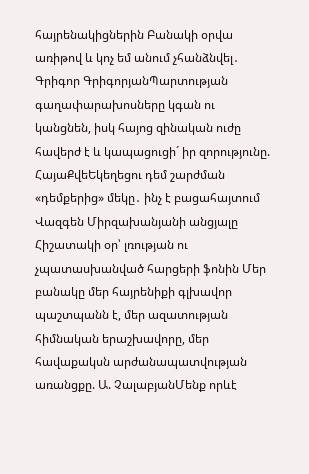հայրենակիցներին Բանակի օրվա առիթով և կոչ եմ անում չհանձնվել․ Գրիգոր ԳրիգորյանՊարտության գաղափարախոսները կգան ու կանցնեն, իսկ հայոց զինական ուժը հավերժ է և կապացուցի´ իր զորությունը. ՀայաՔվեԵկեղեցու դեմ շարժման «դեմքերից» մեկը․ ինչ է բացահայտում Վազգեն Միրզախանյանի անցյալը Հիշատակի օր՝ լռության ու չպատասխանված հարցերի ֆոնին Մեր բանակը մեր հայրենիքի գլխավոր պաշտպանն է, մեր ազատության հիմնական երաշխավորը, մեր հավաքակսն արժանապատվության առանցքը. Ա. ՉալաբյանՄենք որևէ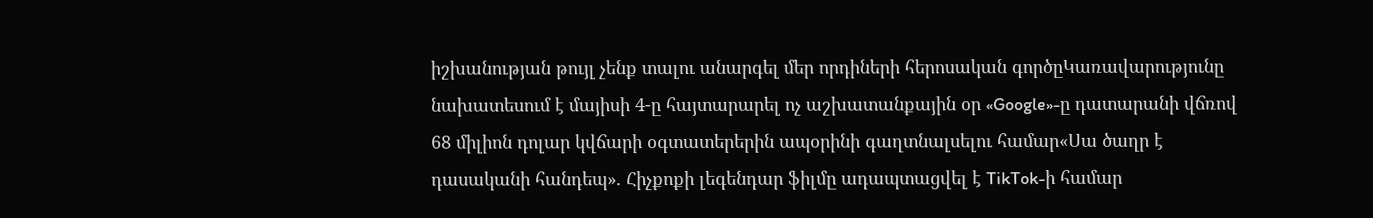իշխանության թույլ չենք տալու անարգել մեր որդիների հերոսական գործըԿառավարությունը նախատեսում է մայիսի 4-ը հայտարարել ոչ աշխատանքային օր «Google»-ը դատարանի վճռով 68 միլիոն դոլար կվճարի օգտատերերին ապօրինի գաղտնալսելու համար«Սա ծաղր է դասականի հանդեպ». Հիչքոքի լեգենդար ֆիլմը ադապտացվել է TikTok-ի համար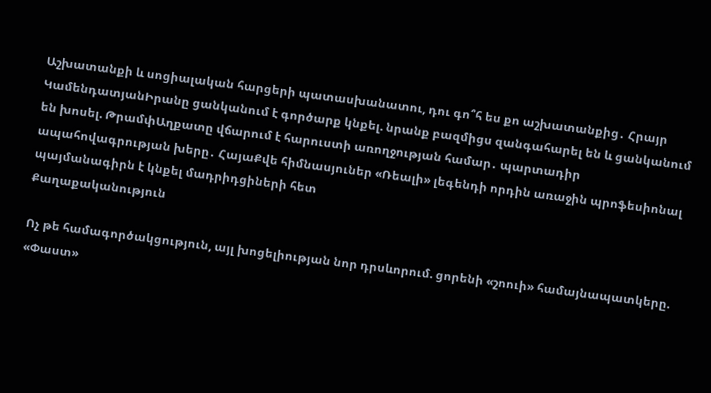Աշխատանքի և սոցիալական հարցերի պատասխանատու, դու գո՞հ ես քո աշխատանքից․ Հրայր ԿամենդատյանԻրանը ցանկանում է գործարք կնքել. նրանք բազմիցս զանգահարել են և ցանկանում են խոսել. ԹրամփԱղքատը վճարում է հարուստի առողջության համար․ պարտադիր ապահովագրության խերը․ ՀայաՔվե հիմնասյուներ «Ռեալի» լեգենդի որդին առաջին պրոֆեսիոնալ պայմանագիրն է կնքել մադրիդցիների հետ
Քաղաքականություն

Ոչ թե համագործակցություն, այլ խոցելիության նոր դրսևորում. ցորենի «շոուի» համայնապատկերը. «Փաստ»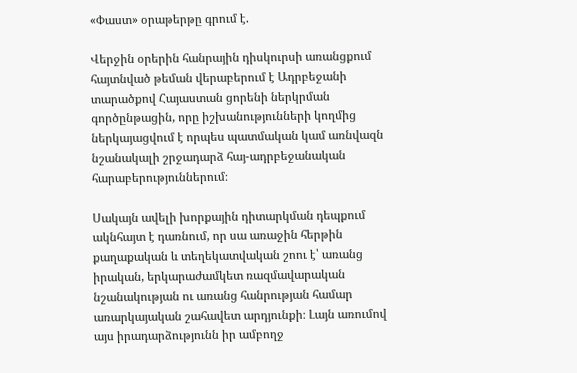«Փաստ» օրաթերթը գրում է.

Վերջին օրերին հանրային դիսկուրսի առանցքում հայտնված թեման վերաբերում է Ադրբեջանի տարածքով Հայաստան ցորենի ներկրման գործընթացին, որը իշխանությունների կողմից ներկայացվում է որպես պատմական կամ առնվազն նշանակալի շրջադարձ հայ-ադրբեջանական հարաբերություններում։

Սակայն ավելի խորքային դիտարկման դեպքում ակնհայտ է դառնում, որ սա առաջին հերթին քաղաքական և տեղեկատվական շոու է՝ առանց իրական, երկարաժամկետ ռազմավարական նշանակության ու առանց հանրության համար առարկայական շահավետ արդյունքի։ Լայն առումով այս իրադարձությունն իր ամբողջ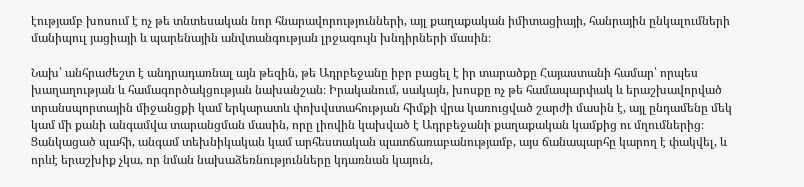էությամբ խոսում է ոչ թե տնտեսական նոր հնարավորությունների, այլ քաղաքական իմիտացիայի, հանրային ընկալումների մանիպուլ յացիայի և պարենային անվտանգության լրջագույն խնդիրների մասին։

Նախ՝ անհրաժեշտ է անդրադառնալ այն թեզին, թե Ադրբեջանը իբր բացել է իր տարածքը Հայաստանի համար՝ որպես խաղաղության և համագործակցության նախանշան։ Իրականում, սակայն, խոսքը ոչ թե համապարփակ և երաշխավորված տրանսպորտային միջանցքի կամ երկարատև փոխվստահության հիմքի վրա կառուցված շարժի մասին է, այլ ընդամենը մեկ կամ մի քանի անգամվա տարանցման մասին, որը լիովին կախված է Ադրբեջանի քաղաքական կամքից ու մղումներից։ Ցանկացած պահի, անգամ տեխնիկական կամ արհեստական պատճառաբանությամբ, այս ճանապարհը կարող է փակվել, և որևէ երաշխիք չկա, որ նման նախաձեռնությունները կդառնան կայուն,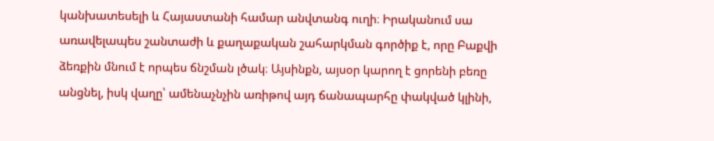կանխատեսելի և Հայաստանի համար անվտանգ ուղի։ Իրականում սա առավելապես շանտաժի և քաղաքական շահարկման գործիք է, որը Բաքվի ձեռքին մնում է որպես ճնշման լծակ։ Այսինքն, այսօր կարող է ցորենի բեռը անցնել, իսկ վաղը՝ ամենաչնչին առիթով այդ ճանապարհը փակված կլինի,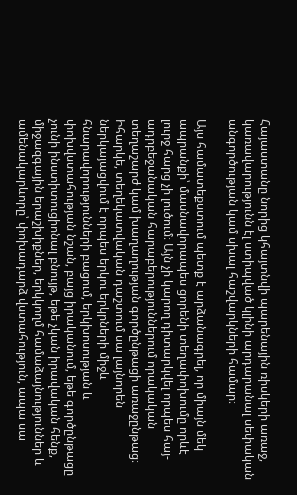Հայաստանը նորից կհայտնվի պարենային ռիսկերի առաջ, կառավարությունն էլ ստիպված կլինի արդարանալ սեփական անգործության կամ սխալ հաշվարկների համար։

Այս համատեքստում պետք է արձանագրել, որ միայն մեկ ապրանքի՝ մասնավորապես ցորենի տեղափոխումը որևէ լուրջ հարց չի լուծում։ Այն չի կարող դիտարկվել որպես հայ-ադրբեջանական հարաբերություններում որակական տեղաշարժ կամ խաղաղության գործընթացի առաջընթաց։ Իհարկե, տեղեկատվական դաշտում սա լայնորեն ներկայացվում է որպես երկու երկրների միջև հնարավորությունների բացում, երկխոսության և փոխվստահության նշան, բայց իրականում, եթե գործընթացը չունի ինստիտուցիոնալ բնույթ, եթե չկան իրավական հենք, միջազգային երաշխիքներ, երկկողմ համաձայնություններ և ամենակարևորը՝ փոխադարձ վստահություն, ապա սա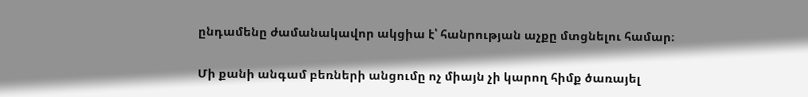ընդամենը ժամանակավոր ակցիա է՝ հանրության աչքը մտցնելու համար։

Մի քանի անգամ բեռների անցումը ոչ միայն չի կարող հիմք ծառայել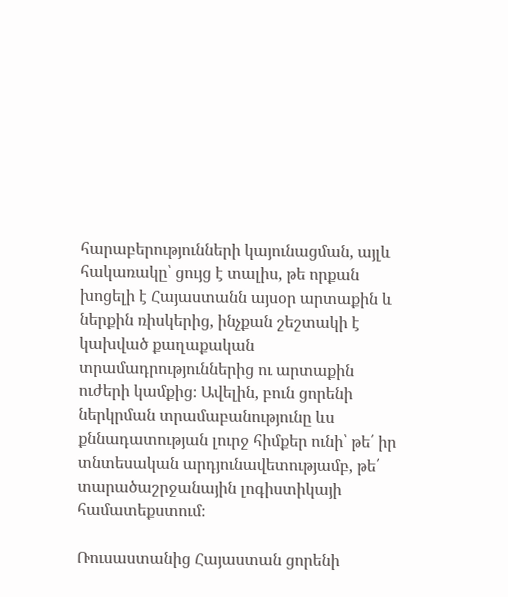հարաբերությունների կայունացման, այլև հակառակը՝ ցույց է տալիս, թե որքան խոցելի է Հայաստանն այսօր արտաքին և ներքին ռիսկերից, ինչքան շեշտակի է կախված քաղաքական տրամադրություններից ու արտաքին ուժերի կամքից։ Ավելին, բուն ցորենի ներկրման տրամաբանությունը ևս քննադատության լուրջ հիմքեր ունի՝ թե՛ իր տնտեսական արդյունավետությամբ, թե՛ տարածաշրջանային լոգիստիկայի համատեքստում։

Ռուսաստանից Հայաստան ցորենի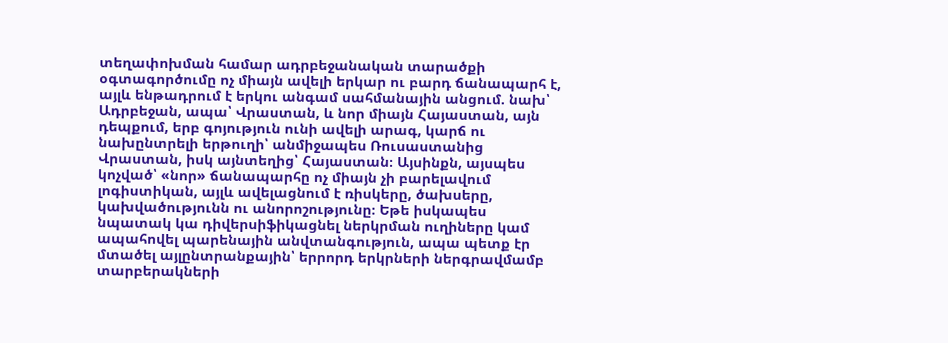տեղափոխման համար ադրբեջանական տարածքի օգտագործումը ոչ միայն ավելի երկար ու բարդ ճանապարհ է, այլև ենթադրում է երկու անգամ սահմանային անցում. նախ՝ Ադրբեջան, ապա՝ Վրաստան, և նոր միայն Հայաստան, այն դեպքում, երբ գոյություն ունի ավելի արագ, կարճ ու նախընտրելի երթուղի՝ անմիջապես Ռուսաստանից Վրաստան, իսկ այնտեղից՝ Հայաստան։ Այսինքն, այսպես կոչված՝ «նոր» ճանապարհը ոչ միայն չի բարելավում լոգիստիկան, այլև ավելացնում է ռիսկերը, ծախսերը, կախվածությունն ու անորոշությունը։ Եթե իսկապես նպատակ կա դիվերսիֆիկացնել ներկրման ուղիները կամ ապահովել պարենային անվտանգություն, ապա պետք էր մտածել այլընտրանքային՝ երրորդ երկրների ներգրավմամբ տարբերակների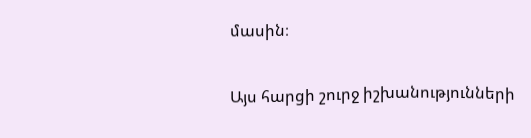մասին։

Այս հարցի շուրջ իշխանությունների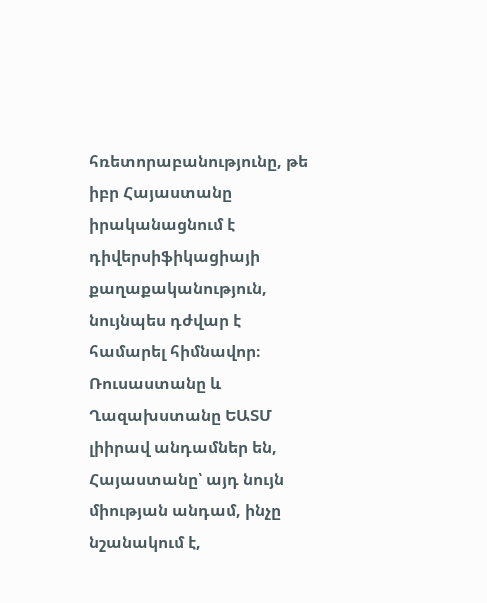հռետորաբանությունը, թե իբր Հայաստանը իրականացնում է դիվերսիֆիկացիայի քաղաքականություն, նույնպես դժվար է համարել հիմնավոր։ Ռուսաստանը և Ղազախստանը ԵԱՏՄ լիիրավ անդամներ են, Հայաստանը՝ այդ նույն միության անդամ, ինչը նշանակում է,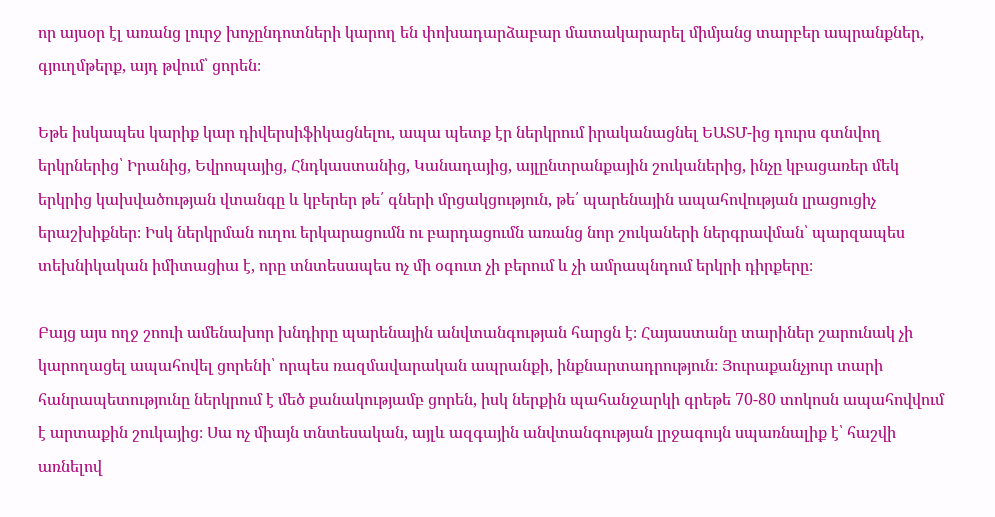որ այսօր էլ առանց լուրջ խոչընդոտների կարող են փոխադարձաբար մատակարարել միմյանց տարբեր ապրանքներ, գյուղմթերք, այդ թվում՝ ցորեն։

Եթե իսկապես կարիք կար դիվերսիֆիկացնելու, ապա պետք էր ներկրում իրականացնել ԵԱՏՄ-ից դուրս գտնվող երկրներից՝ Իրանից, Եվրոպայից, Հնդկաստանից, Կանադայից, այլընտրանքային շուկաներից, ինչը կբացառեր մեկ երկրից կախվածության վտանգը և կբերեր թե՛ գների մրցակցություն, թե՛ պարենային ապահովության լրացուցիչ երաշխիքներ։ Իսկ ներկրման ուղու երկարացումն ու բարդացումն առանց նոր շուկաների ներգրավման՝ պարզապես տեխնիկական իմիտացիա է, որը տնտեսապես ոչ մի օգուտ չի բերում և չի ամրապնդում երկրի դիրքերը։

Բայց այս ողջ շոուի ամենախոր խնդիրը պարենային անվտանգության հարցն է։ Հայաստանը տարիներ շարունակ չի կարողացել ապահովել ցորենի՝ որպես ռազմավարական ապրանքի, ինքնարտադրություն։ Յուրաքանչյուր տարի հանրապետությունը ներկրում է մեծ քանակությամբ ցորեն, իսկ ներքին պահանջարկի գրեթե 70-80 տոկոսն ապահովվում է արտաքին շուկայից։ Սա ոչ միայն տնտեսական, այլև ազգային անվտանգության լրջագույն սպառնալիք է՝ հաշվի առնելով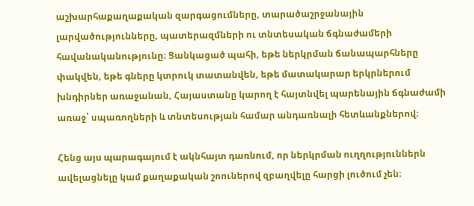աշխարհաքաղաքական զարգացումները, տարածաշրջանային լարվածությունները, պատերազմների ու տնտեսական ճգնաժամերի հավանականությունը։ Ցանկացած պահի, եթե ներկրման ճանապարհները փակվեն, եթե գները կտրուկ տատանվեն, եթե մատակարար երկրներում խնդիրներ առաջանան, Հայաստանը կարող է հայտնվել պարենային ճգնաժամի առաջ՝ սպառողների և տնտեսության համար անդառնալի հետևանքներով։

Հենց այս պարագայում է ակնհայտ դառնում, որ ներկրման ուղղություններն ավելացնելը կամ քաղաքական շոուներով զբաղվելը հարցի լուծում չեն։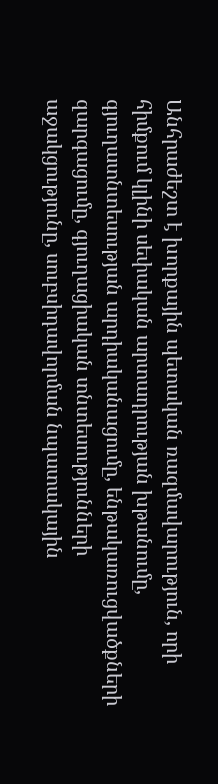Անհրաժեշտ է խորքային պետական ռազմավարություն, որի հիմքում կլինի սեփական արտադրության խթանումը, գյուղատնտեսության արդիականացումը, ենթակառուցվածքների զարգացումը, գյուղացիական տնտեսությունների աջակցությունը, սուբսիդավորման նպատակային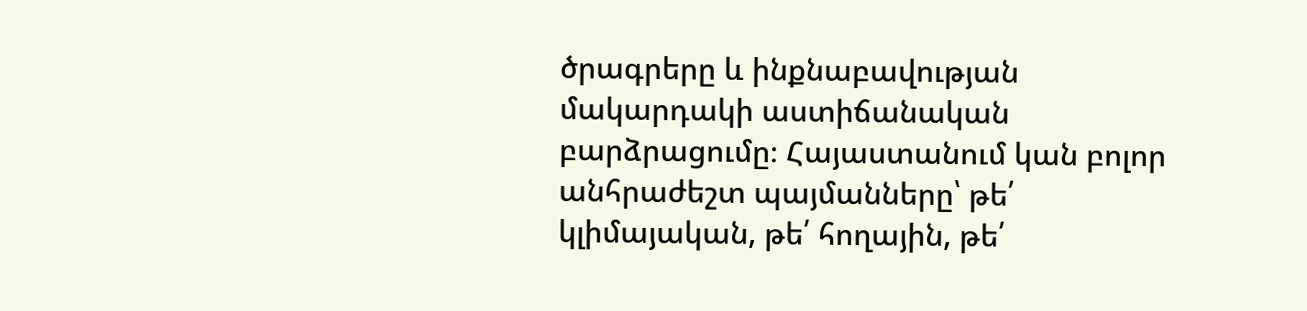ծրագրերը և ինքնաբավության մակարդակի աստիճանական բարձրացումը։ Հայաստանում կան բոլոր անհրաժեշտ պայմանները՝ թե՛ կլիմայական, թե՛ հողային, թե՛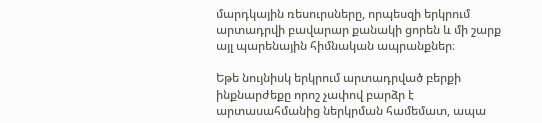մարդկային ռեսուրսները, որպեսզի երկրում արտադրվի բավարար քանակի ցորեն և մի շարք այլ պարենային հիմնական ապրանքներ։

Եթե նույնիսկ երկրում արտադրված բերքի ինքնարժեքը որոշ չափով բարձր է արտասահմանից ներկրման համեմատ, ապա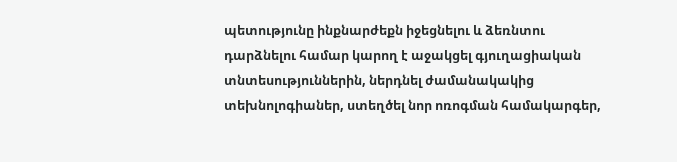պետությունը ինքնարժեքն իջեցնելու և ձեռնտու դարձնելու համար կարող է աջակցել գյուղացիական տնտեսություններին, ներդնել ժամանակակից տեխնոլոգիաներ, ստեղծել նոր ոռոգման համակարգեր,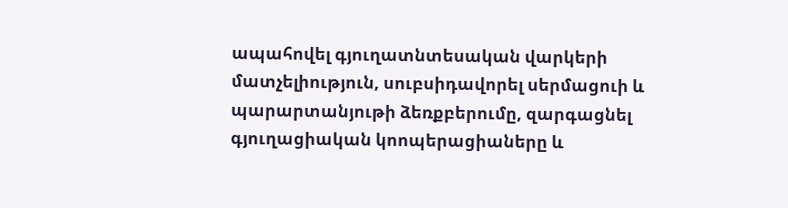ապահովել գյուղատնտեսական վարկերի մատչելիություն, սուբսիդավորել սերմացուի և պարարտանյութի ձեռքբերումը, զարգացնել գյուղացիական կոոպերացիաները և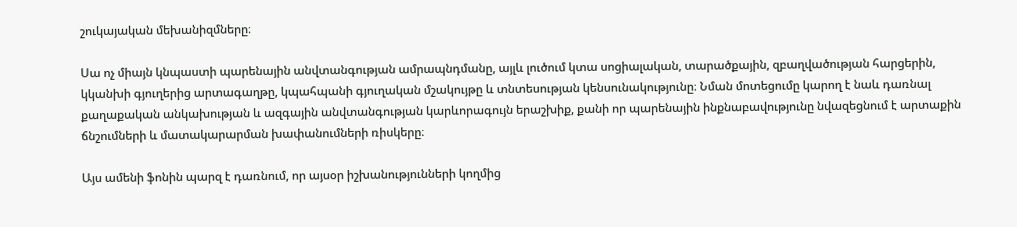շուկայական մեխանիզմները։

Սա ոչ միայն կնպաստի պարենային անվտանգության ամրապնդմանը, այլև լուծում կտա սոցիալական, տարածքային, զբաղվածության հարցերին, կկանխի գյուղերից արտագաղթը, կպահպանի գյուղական մշակույթը և տնտեսության կենսունակությունը։ Նման մոտեցումը կարող է նաև դառնալ քաղաքական անկախության և ազգային անվտանգության կարևորագույն երաշխիք, քանի որ պարենային ինքնաբավությունը նվազեցնում է արտաքին ճնշումների և մատակարարման խափանումների ռիսկերը։

Այս ամենի ֆոնին պարզ է դառնում, որ այսօր իշխանությունների կողմից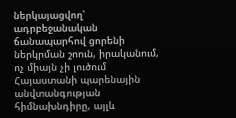ներկայացվող՝ ադրբեջանական ճանապարհով ցորենի ներկրման շոուն, իրականում, ոչ միայն չի լուծում Հայաստանի պարենային անվտանգության հիմնախնդիրը, այլև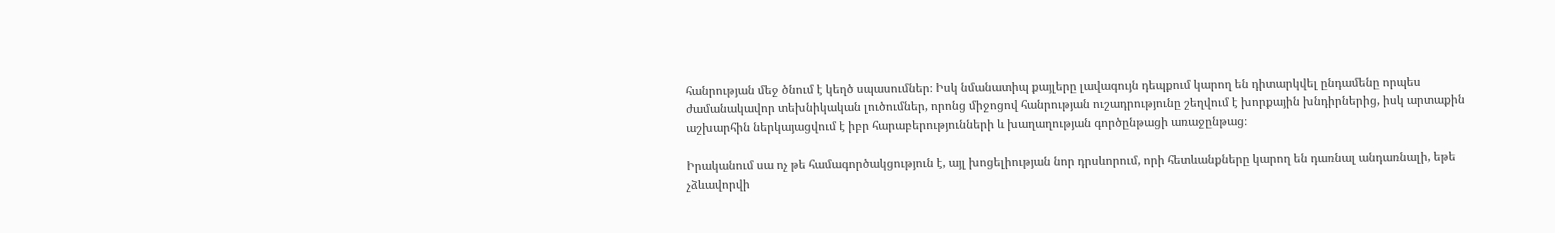հանրության մեջ ծնում է կեղծ սպասումներ։ Իսկ նմանատիպ քայլերը լավագույն դեպքում կարող են դիտարկվել ընդամենը որպես ժամանակավոր տեխնիկական լուծումներ, որոնց միջոցով հանրության ուշադրությունը շեղվում է խորքային խնդիրներից, իսկ արտաքին աշխարհին ներկայացվում է իբր հարաբերությունների և խաղաղության գործընթացի առաջընթաց։

Իրականում սա ոչ թե համագործակցություն է, այլ խոցելիության նոր դրսևորում, որի հետևանքները կարող են դառնալ անդառնալի, եթե չձևավորվի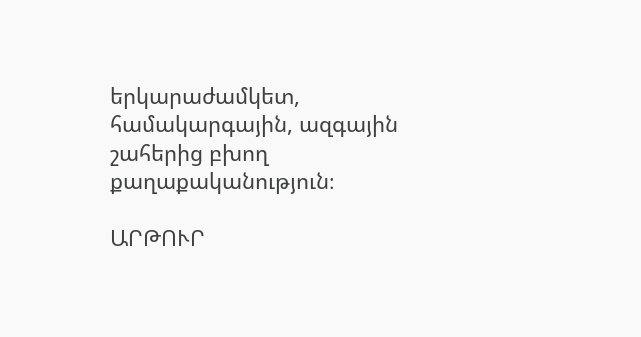երկարաժամկետ, համակարգային, ազգային շահերից բխող քաղաքականություն։

ԱՐԹՈՒՐ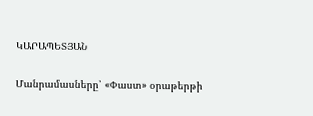ԿԱՐԱՊԵՏՅԱՆ

Մանրամասները՝ «Փաստ» օրաթերթի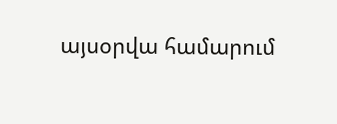այսօրվա համարում